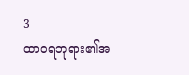3
ထာဝရဘုရား၏အ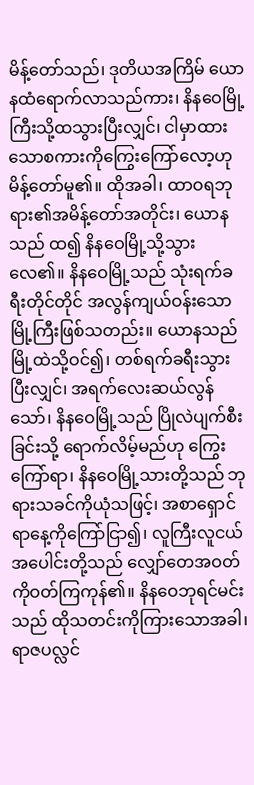မိန့်တော်သည်၊ ဒုတိယအကြိမ် ယောနထံရောက်လာသည်ကား၊ နိနဝေမြို့ကြီးသို့ထသွားပြီးလျှင်၊ ငါမှာထားသောစကားကိုကြွေးကြော်လော့ဟု မိန့်တော်မူ၏။ ထိုအခါ၊ ထာဝရဘုရား၏အမိန့်တော်အတိုင်း၊ ယောနသည် ထ၍ နိနဝေမြို့သို့သွားလေ၏။ နိနဝေမြို့သည် သုံးရက်ခရီးတိုင်တိုင် အလွန်ကျယ်ဝန်းသောမြို့ကြီးဖြစ်သတည်း။ ယောနသည် မြို့ထဲသို့ဝင်၍၊ တစ်ရက်ခရီးသွားပြီးလျှင်၊ အရက်လေးဆယ်လွန်သော်၊ နိနဝေမြို့သည် ပြိုလဲပျက်စီးခြင်းသို့ ရောက်လိမ့်မည်ဟု ကြွေးကြော်ရာ၊ နိနဝေမြို့သားတို့သည် ဘုရားသခင်ကိုယုံသဖြင့်၊ အစာရှောင်ရာနေ့ကိုကြော်ငြာ၍၊ လူကြီးလူငယ်အပေါင်းတို့သည် လျှော်တေအဝတ်ကိုဝတ်ကြကုန်၏။ နိနဝေဘုရင်မင်းသည် ထိုသတင်းကိုကြားသောအခါ၊ ရာဇပလ္လင်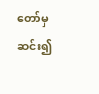တော်မှဆင်း၍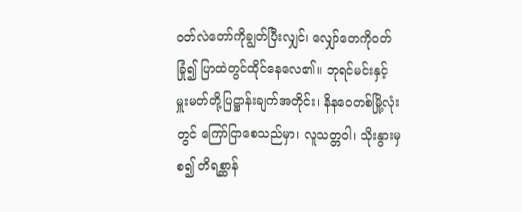ဝတ်လဲတော်ကိုချွတ်ပြီးလျှင်၊ လျှော်တေကိုဝတ်ခြုံ၍ ပြာထဲတွင်ထိုင်နေလေ၏။ ဘုရင်မင်းနှင့် မှူးမတ်တို့ပြဋ္ဌာန်းချက်အတိုင်း၊ နိနဝေတစ်မြို့လုံးတွင် ကြော်ငြာစေသည်မှာ၊ လူသတ္တဝါ၊ သိုးနွားမှစ၍ တိရစ္ဆာန်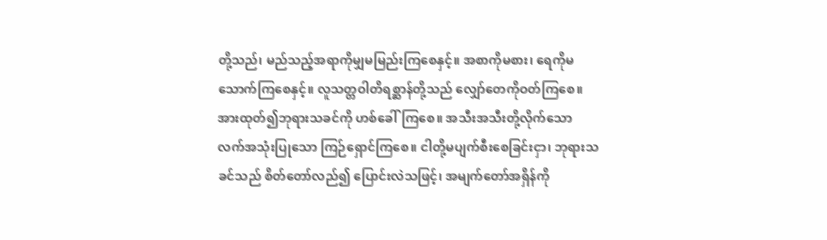တို့သည်၊ မည်သည့်အရာကိုမျှမမြည်းကြစေနှင့်။ အစာကိုမစား၊ ရေကိုမသောက်ကြစေနှင့်။ လူသတ္တဝါတိရစ္ဆာန်တို့သည် လျှော်တေကိုဝတ်ကြစေ။ အားထုတ်၍ဘုရားသခင်ကို ဟစ်ခေါ်ကြစေ။ အသီးအသီးတို့လိုက်သော လက်အသုံးပြုသော ကြဉ်ရှောင်ကြစေ။ ငါတို့မပျက်စီးစေခြင်းငှာ၊ ဘုရားသခင်သည် စိတ်တော်လည်၍ ပြောင်းလဲသဖြင့်၊ အမျက်တော်အရှိန်ကို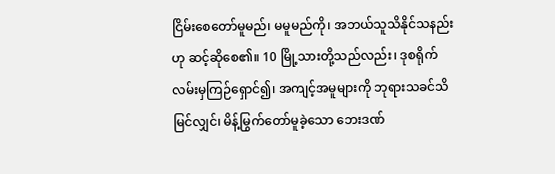ငြိမ်းစေတော်မူမည်၊ မမူမည်ကို၊ အဘယ်သူသိနိုင်သနည်းဟု ဆင့်ဆိုစေ၏။ 10 မြို့သားတို့သည်လည်း၊ ဒုစရိုက်လမ်းမှကြဉ်ရှောင်၍၊ အကျင့်အမူများကို ဘုရားသခင်သိမြင်လျှင်၊ မိန့်မြွက်တော်မူခဲ့သော ဘေးဒဏ်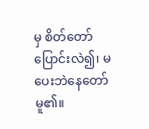မှ စိတ်တော်ပြောင်းလဲ၍၊ မပေးဘဲနေတော်မူ၏။